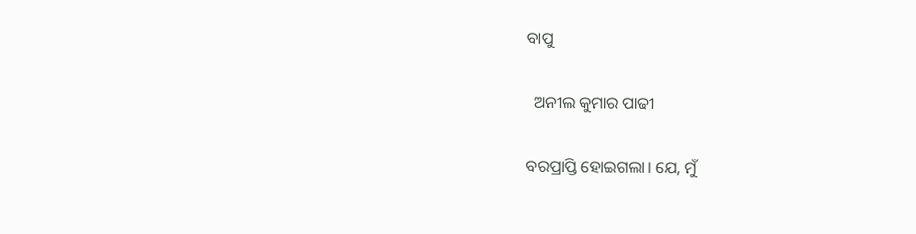ବାପୁ

  ଅନୀଲ କୁମାର ପାଢୀ

ବରପ୍ରାପ୍ତି ହୋଇଗଲା। ଯେ, ମୁଁ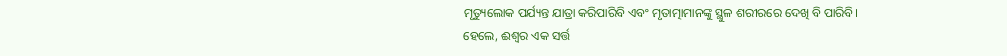ମୃତ୍ୟୁଲୋକ ପର୍ଯ୍ୟନ୍ତ ଯାତ୍ରା କରିପାରିବି ଏବଂ ମୃତାତ୍ମାମାନଙ୍କୁ ସ୍ଥୁଳ ଶରୀରରେ ଦେଖି ବି ପାରିବି।
ହେଲେ, ଈଶ୍ବର ଏକ ସର୍ତ୍ତ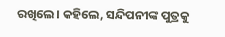ରଖିଲେ। କହିଲେ, ସନ୍ଦିପନୀଙ୍କ ପୁତ୍ରକୁ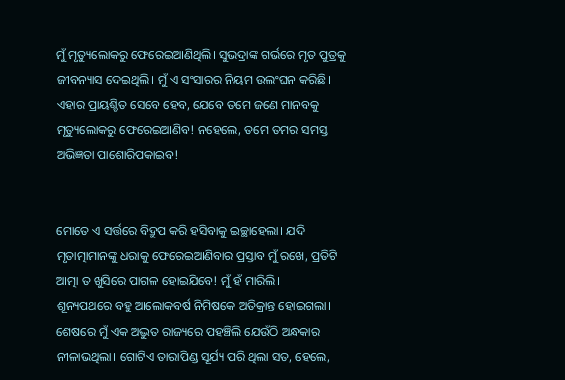ମୁଁ ମୃତ୍ୟୁଲୋକରୁ ଫେରେଇଆଣିଥିଲି। ସୁଭଦ୍ରାଙ୍କ ଗର୍ଭରେ ମୃତ ପୁତ୍ରକୁ ଜୀବନ୍ୟାସ ଦେଇଥିଲି। ମୁଁ ଏ ସଂସାରର ନିୟମ ଉଲଂଘନ କରିଛି। ଏହାର ପ୍ରାୟଶ୍ଚିତ ସେବେ ହେବ, ଯେବେ ତମେ ଜଣେ ମାନବକୁ ମୃତ୍ୟୁଲୋକରୁ ଫେରେଇଆଣିବ! ନହେଲେ, ତମେ ତମର ସମସ୍ତ ଅଭିଜ୍ଞତା ପାଶୋରିପକାଇବ!


ମୋତେ ଏ ସର୍ତ୍ତରେ ବିଦ୍ରୁପ କରି ହସିବାକୁ ଇଚ୍ଛାହେଲା। ଯଦି ମୃତାତ୍ମାମାନଙ୍କୁ ଧରାକୁ ଫେରେଇଆଣିବାର ପ୍ରସ୍ତାବ ମୁଁ ରଖେ, ପ୍ରତିଟି ଆତ୍ମା ତ ଖୁସିରେ ପାଗଳ ହୋଇଯିବେ! ମୁଁ ହଁ ମାରିଲି।
ଶୂନ୍ୟପଥରେ ବହୁ ଆଲୋକବର୍ଷ ନିମିଷକେ ଅତିକ୍ରାନ୍ତ ହୋଇଗଲା। ଶେଷରେ ମୁଁ ଏକ ଅଦ୍ଭୁତ ରାଜ୍ୟରେ ପହଞ୍ଚିଲି ଯେଉଁଠି ଅନ୍ଧକାର ନୀଳାଭଥିଲା। ଗୋଟିଏ ତାରାପିଣ୍ଡ ସୂର୍ଯ୍ୟ ପରି ଥିଲା ସତ, ହେଲେ,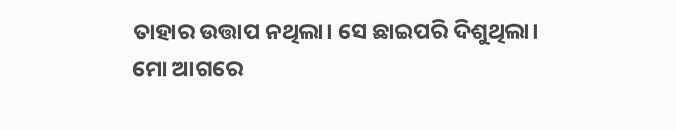ତାହାର ଉତ୍ତାପ ନଥିଲା। ସେ ଛାଇପରି ଦିଶୁଥିଲା।
ମୋ ଆଗରେ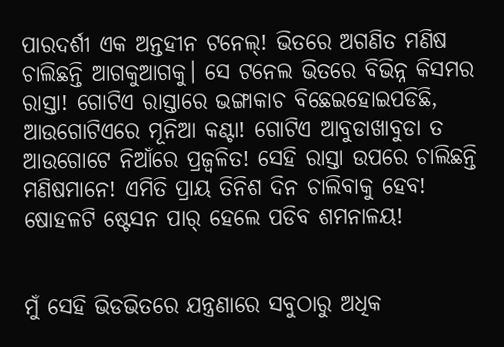ପାରଦର୍ଶୀ ଏକ ଅନ୍ତହୀନ ଟନେଲ୍! ଭିତରେ ଅଗଣିତ ମଣିଷ ଚାଲିଛନ୍ତି ଆଗକୁଆଗକୁ। ସେ ଟନେଲ ଭିତରେ ବିଭିନ୍ନ କିସମର ରାସ୍ତା! ଗୋଟିଏ ରାସ୍ତାରେ ଭଙ୍ଗାକାଚ ବିଛେଇହୋଇପଡିଛି, ଆଉଗୋଟିଏରେ ମୂନିଆ କଣ୍ଟା! ଗୋଟିଏ ଆବୁଡାଖାବୁଡା ତ ଆଉଗୋଟେ ନିଆଁରେ ପ୍ରଜ୍ବଳିତ! ସେହି ରାସ୍ତା ଉପରେ ଚାଲିଛନ୍ତି ମଣିଷମାନେ! ଏମିତି ପ୍ରାୟ ତିନିଶ ଦିନ ଚାଲିବାକୁ ହେବ! ଷୋହଳଟି ଷ୍ଟେସନ ପାର୍ ହେଲେ ପଡିବ ଶମନାଳୟ!


ମୁଁ ସେହି ଭିଡଭିତରେ ଯନ୍ତ୍ରଣାରେ ସବୁଠାରୁ ଅଧିକ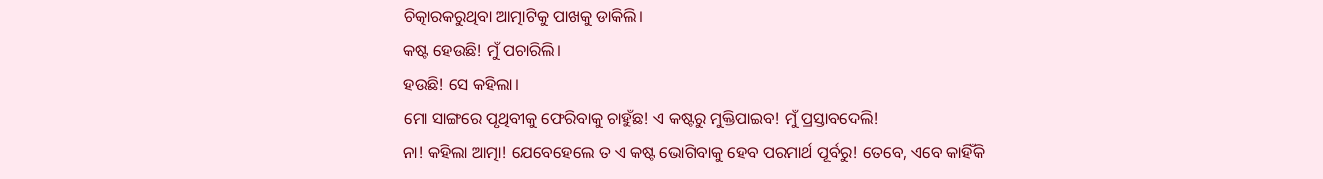ଚିତ୍କାରକରୁଥିବା ଆତ୍ମାଟିକୁ ପାଖକୁ ଡାକିଲି।
କଷ୍ଟ ହେଉଛି! ମୁଁ ପଚାରିଲି।
ହଉଛି! ସେ କହିଲା।
ମୋ ସାଙ୍ଗରେ ପୃଥିବୀକୁ ଫେରିବାକୁ ଚାହୁଁଛ! ଏ କଷ୍ଟରୁ ମୁକ୍ତିପାଇବ! ମୁଁ ପ୍ରସ୍ତାବଦେଲି!
ନା! କହିଲା ଆତ୍ମା! ଯେବେହେଲେ ତ ଏ କଷ୍ଟ ଭୋଗିବାକୁ ହେବ ପରମାର୍ଥ ପୂର୍ବରୁ! ତେବେ, ଏବେ କାହିଁକି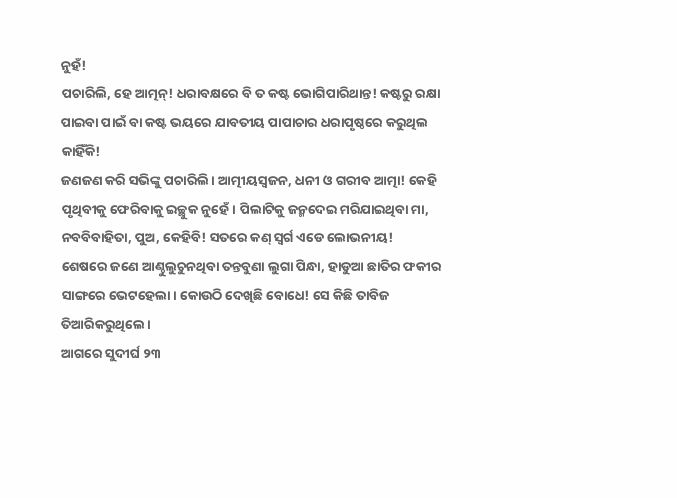ନୁହଁ!
ପଚାରିଲି, ହେ ଆତ୍ମନ୍! ଧରାବକ୍ଷରେ ବି ତ କଷ୍ଟ ଭୋଗିପାରିଥାନ୍ତ! କଷ୍ଟରୁ ରକ୍ଷା ପାଇବା ପାଇଁ ବା କଷ୍ଟ ଭୟରେ ଯାବତୀୟ ପାପାଚାର ଧରାପୃଷ୍ଠରେ କରୁଥିଲ କାହିଁକି!
ଜଣଜଣ କରି ସଭିଙ୍କୁ ପଚାରିଲି। ଆତ୍ମୀୟସ୍ବଜନ, ଧନୀ ଓ ଗରୀବ ଆତ୍ମା! କେହି ପୃଥିବୀକୁ ଫେରିବାକୁ ଇଚ୍ଛୁକ ନୁହେଁ। ପିଲାଟିକୁ ଜନ୍ମଦେଇ ମରିଯାଇଥିବା ମା, ନବବିବାହିତା, ପୁଅ, କେହିବି! ସତରେ କଣ୍ ସ୍ବର୍ଗ ଏଡେ ଲୋଭନୀୟ!
ଶେଷରେ ଜଣେ ଆଣ୍ଠୁଲୁଚୁନଥିବା ତନ୍ତବୁଣା ଲୁଗା ପିନ୍ଧା, ହାଡୁଆ ଛାତିର ଫକୀର ସାଙ୍ଗରେ ଭେଟହେଲା। କୋଉଠି ଦେଖିଛି ବୋଧେ! ସେ କିଛି ତାବିଜ ତିଆରିକରୁଥିଲେ।
ଆଗରେ ସୁଦୀର୍ଘ ୨୩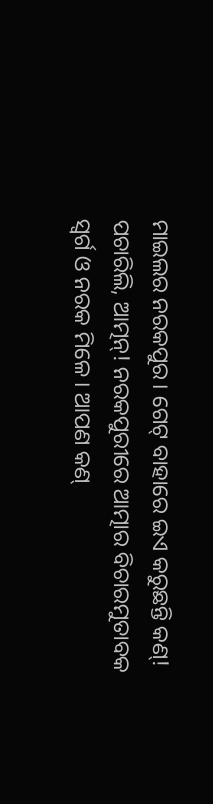ମାଇଲର ନରକପୁର। ଗେଟ୍ ବାହାରେ ଇଏ କରୁଛନ୍ତି କଣ୍! ପଚାରିଲି, ଆତ୍ମନ୍! ନରକପୁରୀରେ ଆତ୍ମାର ବିଚାରମୁତାବକ ସ୍ବର୍ଗ ଓ ନରକ ମିଳେ। ଆପଣ କଣ୍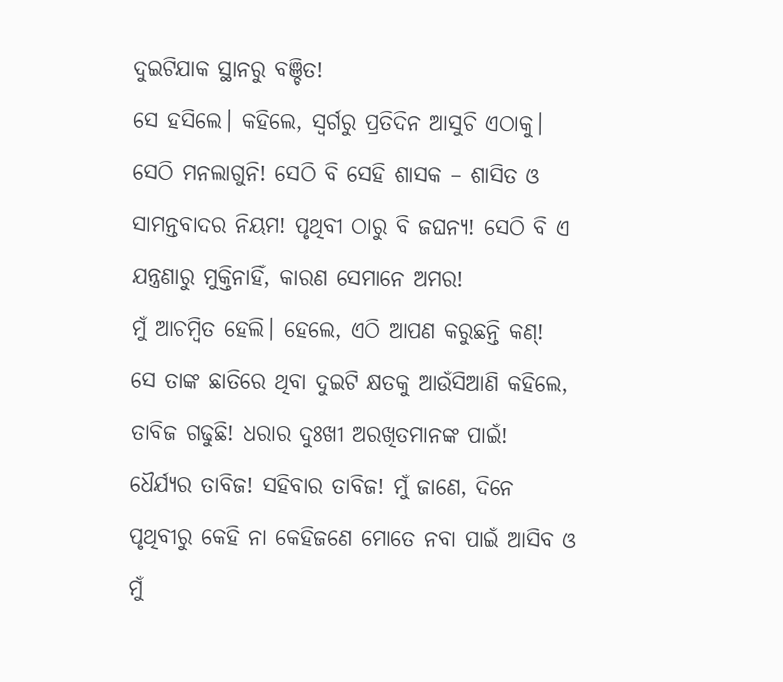ଦୁଇଟିଯାକ ସ୍ଥାନରୁ ବଞ୍ଚିତ!
ସେ ହସିଲେ। କହିଲେ, ସ୍ବର୍ଗରୁ ପ୍ରତିଦିନ ଆସୁଚି ଏଠାକୁ। ସେଠି ମନଲାଗୁନି! ସେଠି ବି ସେହି ଶାସକ – ଶାସିତ ଓ ସାମନ୍ତବାଦର ନିୟମ! ପୃଥିବୀ ଠାରୁ ବି ଜଘନ୍ୟ! ସେଠି ବି ଏ ଯନ୍ତ୍ରଣାରୁ ମୁକ୍ତିନାହିଁ, କାରଣ ସେମାନେ ଅମର!
ମୁଁ ଆଚମ୍ବିତ ହେଲି। ହେଲେ, ଏଠି ଆପଣ କରୁଛନ୍ତି କଣ୍!
ସେ ତାଙ୍କ ଛାତିରେ ଥିବା ଦୁଇଟି କ୍ଷତକୁ ଆଉଁସିଆଣି କହିଲେ, ତାବିଜ ଗଢୁଛି! ଧରାର ଦୁଃଖୀ ଅରଖିତମାନଙ୍କ ପାଇଁ! ଧୈର୍ଯ୍ୟର ତାବିଜ! ସହିବାର ତାବିଜ! ମୁଁ ଜାଣେ, ଦିନେ ପୃଥିବୀରୁ କେହି ନା କେହିଜଣେ ମୋତେ ନବା ପାଇଁ ଆସିବ ଓ ମୁଁ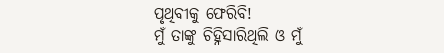ପୃଥିବୀକୁ ଫେରିବି!
ମୁଁ ତାଙ୍କୁ ଚିହ୍ନିସାରିଥିଲି ଓ ମୁଁ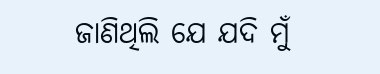ଜାଣିଥିଲି ଯେ ଯଦି ମୁଁ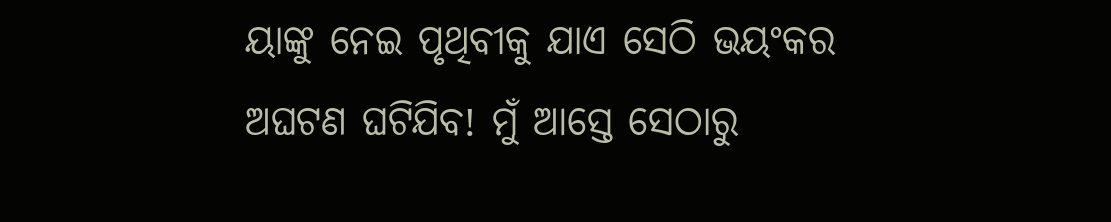ୟାଙ୍କୁ ନେଇ ପୃଥିବୀକୁ ଯାଏ ସେଠି ଭୟଂକର ଅଘଟଣ ଘଟିଯିବ! ମୁଁ ଆସ୍ତେ ସେଠାରୁ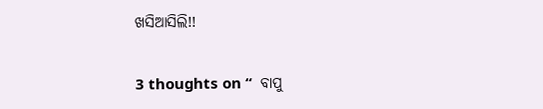ଖସିଆସିଲି!!

3 thoughts on “  ବାପୁ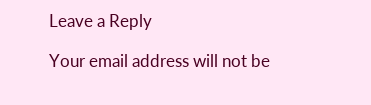Leave a Reply

Your email address will not be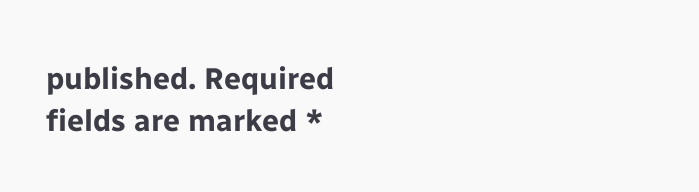published. Required fields are marked *